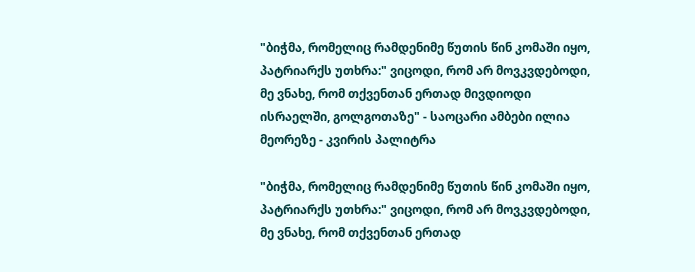"ბიჭმა, რომელიც რამდენიმე წუთის წინ კომაში იყო, პატრიარქს უთხრა:" ვიცოდი, რომ არ მოვკვდებოდი, მე ვნახე, რომ თქვენთან ერთად მივდიოდი ისრაელში, გოლგოთაზე" - საოცარი ამბები ილია მეორეზე - კვირის პალიტრა

"ბიჭმა, რომელიც რამდენიმე წუთის წინ კომაში იყო, პატრიარქს უთხრა:" ვიცოდი, რომ არ მოვკვდებოდი, მე ვნახე, რომ თქვენთან ერთად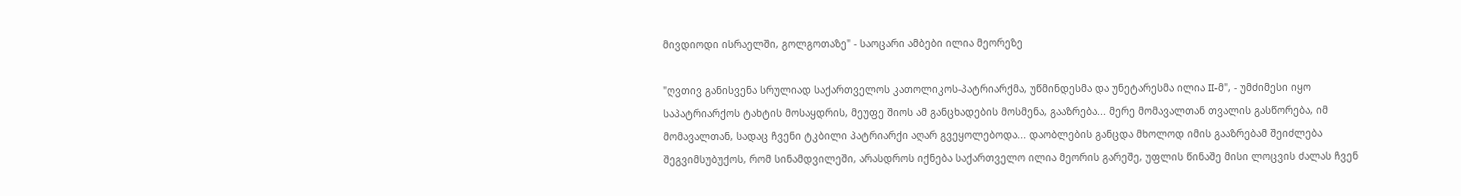მივდიოდი ისრაელში, გოლგოთაზე" - საოცარი ამბები ილია მეორეზე

"ღვთივ განისვენა სრულიად საქართველოს კათოლიკოს-პატრიარქმა, უწმინდესმა და უნეტარესმა ილია II-მ", - უმძიმესი იყო საპატრიარქოს ტახტის მოსაყდრის, მეუფე შიოს ამ განცხადების მოსმენა, გააზრება... მერე მომავალთან თვალის გასწორება, იმ მომავალთან, სადაც ჩვენი ტკბილი პატრიარქი აღარ გვეყოლებოდა... დაობლების განცდა მხოლოდ იმის გააზრებამ შეიძლება შეგვიმსუბუქოს, რომ სინამდვილეში, არასდროს იქნება საქართველო ილია მეორის გარეშე, უფლის წინაშე მისი ლოცვის ძალას ჩვენ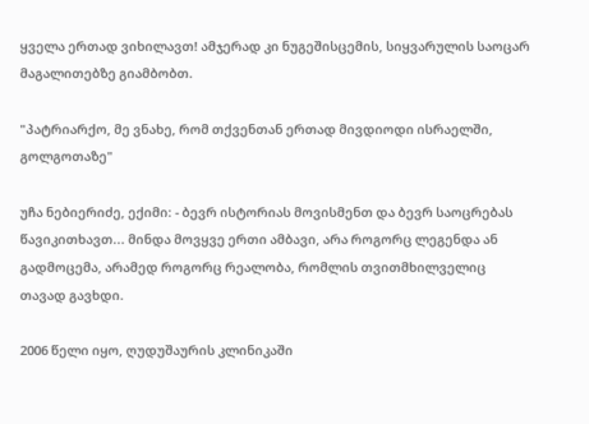ყველა ერთად ვიხილავთ! ამჯერად კი ნუგეშისცემის, სიყვარულის საოცარ მაგალითებზე გიამბობთ.

"პატრიარქო, მე ვნახე, რომ თქვენთან ერთად მივდიოდი ისრაელში, გოლგოთაზე"

უჩა ნებიერიძე, ექიმი: - ბევრ ისტორიას მოვისმენთ და ბევრ საოცრებას წავიკითხავთ... მინდა მოვყვე ერთი ამბავი, არა როგორც ლეგენდა ან გადმოცემა, არამედ როგორც რეალობა, რომლის თვითმხილველიც თავად გავხდი.

2006 წელი იყო, ღუდუშაურის კლინიკაში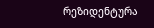რეზიდენტურა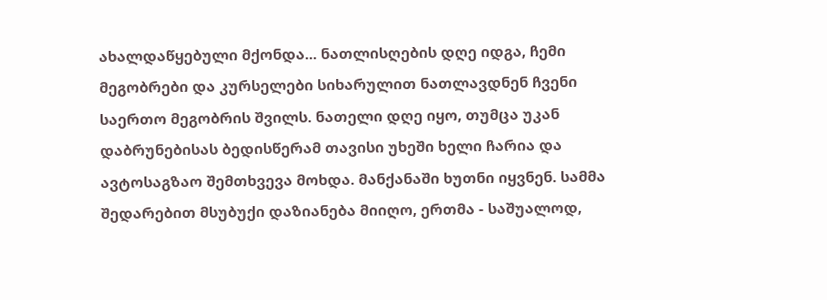ახალდაწყებული მქონდა... ნათლისღების დღე იდგა, ჩემი მეგობრები და კურსელები სიხარულით ნათლავდნენ ჩვენი საერთო მეგობრის შვილს. ნათელი დღე იყო, თუმცა უკან დაბრუნებისას ბედისწერამ თავისი უხეში ხელი ჩარია და ავტოსაგზაო შემთხვევა მოხდა. მანქანაში ხუთნი იყვნენ. სამმა შედარებით მსუბუქი დაზიანება მიიღო, ერთმა - საშუალოდ,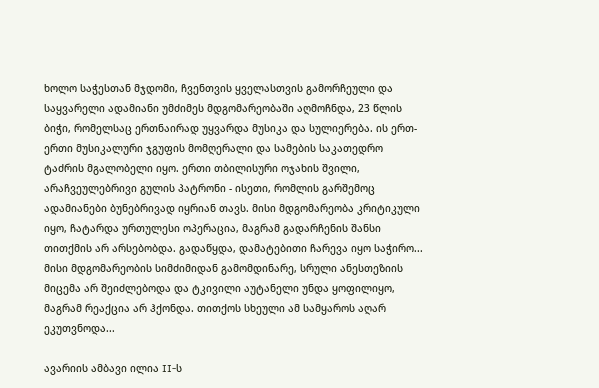ხოლო საჭესთან მჯდომი, ჩვენთვის ყველასთვის გამორჩეული და საყვარელი ადამიანი უმძიმეს მდგომარეობაში აღმოჩნდა, 23 წლის ბიჭი, რომელსაც ერთნაირად უყვარდა მუსიკა და სულიერება. ის ერთ-ერთი მუსიკალური ჯგუფის მომღერალი და სამების საკათედრო ტაძრის მგალობელი იყო. ერთი თბილისური ოჯახის შვილი, არაჩვეულებრივი გულის პატრონი - ისეთი, რომლის გარშემოც ადამიანები ბუნებრივად იყრიან თავს. მისი მდგომარეობა კრიტიკული იყო, ჩატარდა ურთულესი ოპერაცია, მაგრამ გადარჩენის შანსი თითქმის არ არსებობდა. გადაწყდა, დამატებითი ჩარევა იყო საჭირო... მისი მდგომარეობის სიმძიმიდან გამომდინარე, სრული ანესთეზიის მიცემა არ შეიძლებოდა და ტკივილი აუტანელი უნდა ყოფილიყო, მაგრამ რეაქცია არ ჰქონდა. თითქოს სხეული ამ სამყაროს აღარ ეკუთვნოდა...

ავარიის ამბავი ილია II-ს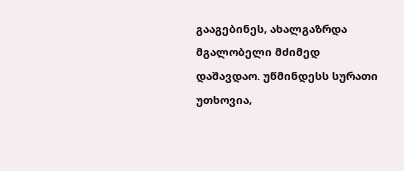გააგებინეს, ახალგაზრდა მგალობელი მძიმედ დაშავდაო. უწმინდესს სურათი უთხოვია,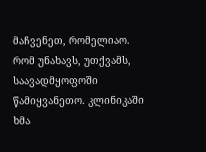მაჩვენეთ, რომელიაო. რომ უნახავს, უთქვამს, საავადმყოფოში წამიყვანეთო. კლინიკაში ხმა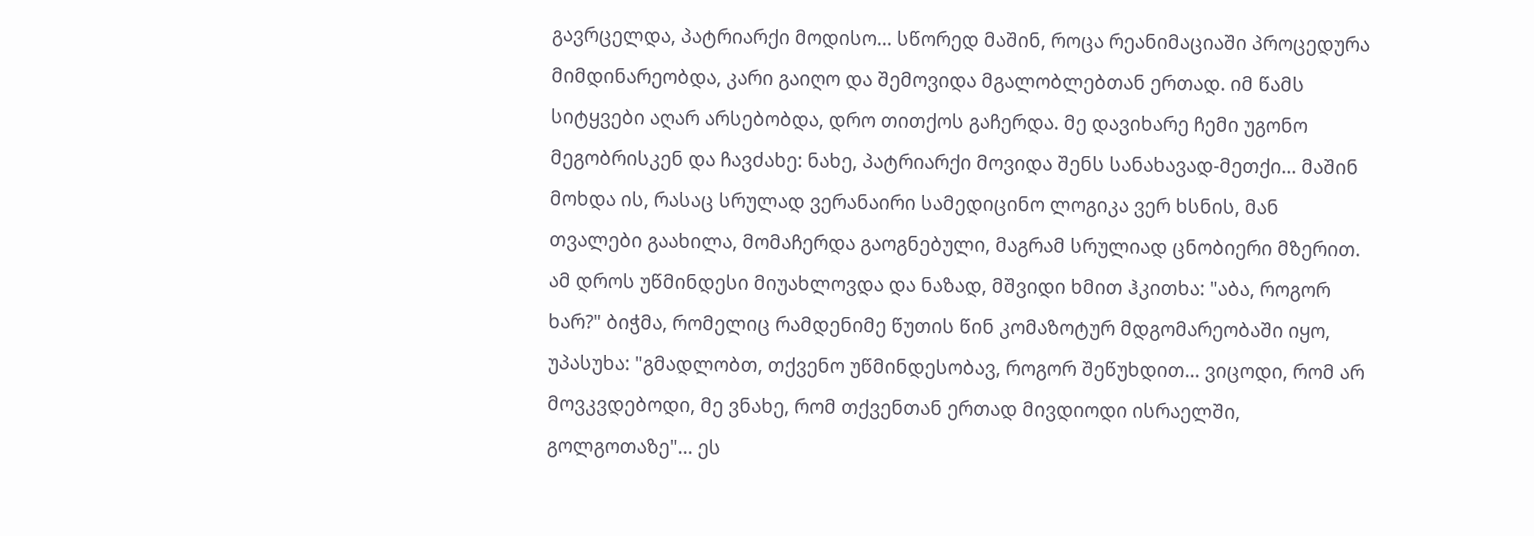გავრცელდა, პატრიარქი მოდისო... სწორედ მაშინ, როცა რეანიმაციაში პროცედურა მიმდინარეობდა, კარი გაიღო და შემოვიდა მგალობლებთან ერთად. იმ წამს სიტყვები აღარ არსებობდა, დრო თითქოს გაჩერდა. მე დავიხარე ჩემი უგონო მეგობრისკენ და ჩავძახე: ნახე, პატრიარქი მოვიდა შენს სანახავად-მეთქი... მაშინ მოხდა ის, რასაც სრულად ვერანაირი სამედიცინო ლოგიკა ვერ ხსნის, მან თვალები გაახილა, მომაჩერდა გაოგნებული, მაგრამ სრულიად ცნობიერი მზერით. ამ დროს უწმინდესი მიუახლოვდა და ნაზად, მშვიდი ხმით ჰკითხა: "აბა, როგორ ხარ?" ბიჭმა, რომელიც რამდენიმე წუთის წინ კომაზოტურ მდგომარეობაში იყო, უპასუხა: "გმადლობთ, თქვენო უწმინდესობავ, როგორ შეწუხდით... ვიცოდი, რომ არ მოვკვდებოდი, მე ვნახე, რომ თქვენთან ერთად მივდიოდი ისრაელში, გოლგოთაზე"... ეს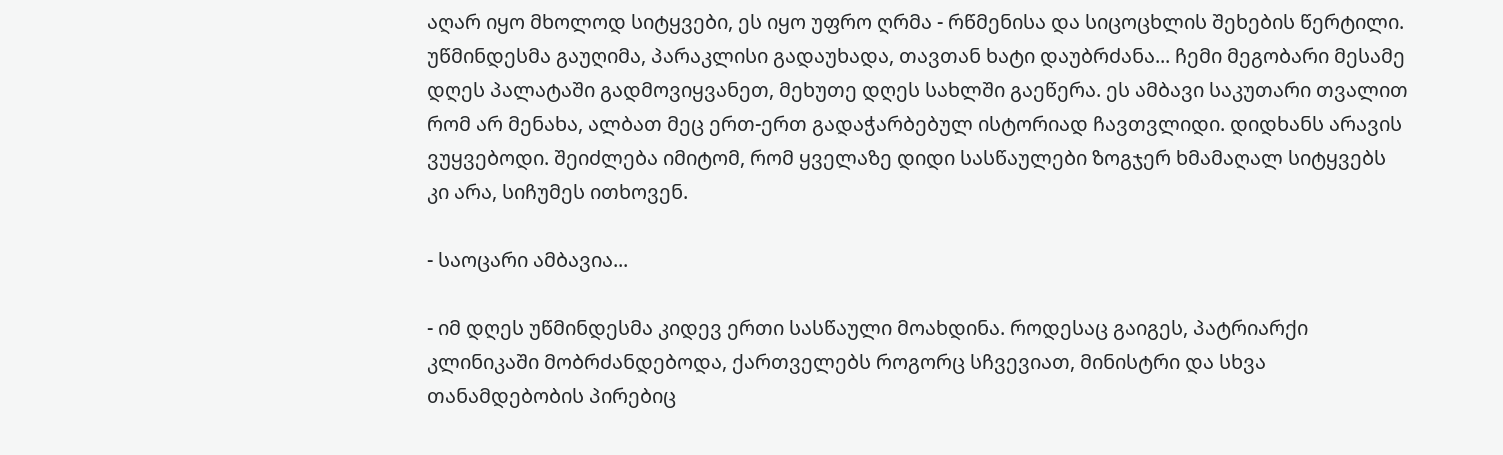აღარ იყო მხოლოდ სიტყვები, ეს იყო უფრო ღრმა - რწმენისა და სიცოცხლის შეხების წერტილი. უწმინდესმა გაუღიმა, პარაკლისი გადაუხადა, თავთან ხატი დაუბრძანა... ჩემი მეგობარი მესამე დღეს პალატაში გადმოვიყვანეთ, მეხუთე დღეს სახლში გაეწერა. ეს ამბავი საკუთარი თვალით რომ არ მენახა, ალბათ მეც ერთ-ერთ გადაჭარბებულ ისტორიად ჩავთვლიდი. დიდხანს არავის ვუყვებოდი. შეიძლება იმიტომ, რომ ყველაზე დიდი სასწაულები ზოგჯერ ხმამაღალ სიტყვებს კი არა, სიჩუმეს ითხოვენ.

- საოცარი ამბავია...

- იმ დღეს უწმინდესმა კიდევ ერთი სასწაული მოახდინა. როდესაც გაიგეს, პატრიარქი კლინიკაში მობრძანდებოდა, ქართველებს როგორც სჩვევიათ, მინისტრი და სხვა თანამდებობის პირებიც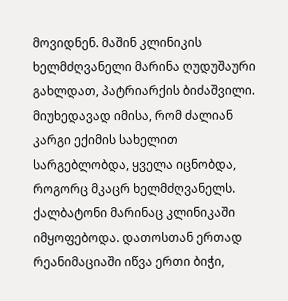მოვიდნენ. მაშინ კლინიკის ხელმძღვანელი მარინა ღუდუშაური გახლდათ, პატრიარქის ბიძაშვილი. მიუხედავად იმისა, რომ ძალიან კარგი ექიმის სახელით სარგებლობდა, ყველა იცნობდა, როგორც მკაცრ ხელმძღვანელს. ქალბატონი მარინაც კლინიკაში იმყოფებოდა. დათოსთან ერთად რეანიმაციაში იწვა ერთი ბიჭი,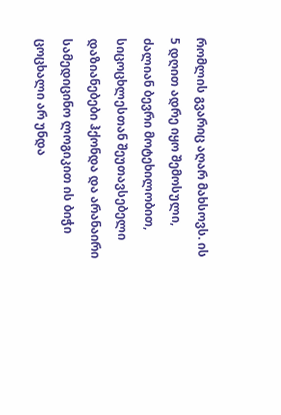რომლის გვარიც აღარ მახსოვს. ის 5 დღით ადრე იყო შემოსული, ძალიან ბევრი მოტეხილობით, სიცოცხლესთან შეუთავსებელი დაზიანებები ჰქონდა და არანაირი სამედიცინო ლოგიკით ის ბიჭი ცოცხალი არ უნდა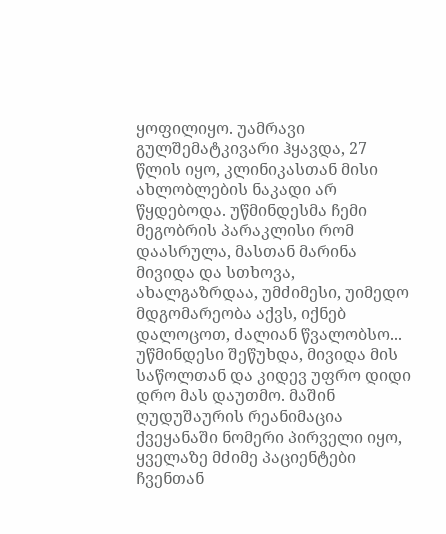ყოფილიყო. უამრავი გულშემატკივარი ჰყავდა, 27 წლის იყო, კლინიკასთან მისი ახლობლების ნაკადი არ წყდებოდა. უწმინდესმა ჩემი მეგობრის პარაკლისი რომ დაასრულა, მასთან მარინა მივიდა და სთხოვა, ახალგაზრდაა, უმძიმესი, უიმედო მდგომარეობა აქვს, იქნებ დალოცოთ, ძალიან წვალობსო... უწმინდესი შეწუხდა, მივიდა მის საწოლთან და კიდევ უფრო დიდი დრო მას დაუთმო. მაშინ ღუდუშაურის რეანიმაცია ქვეყანაში ნომერი პირველი იყო, ყველაზე მძიმე პაციენტები ჩვენთან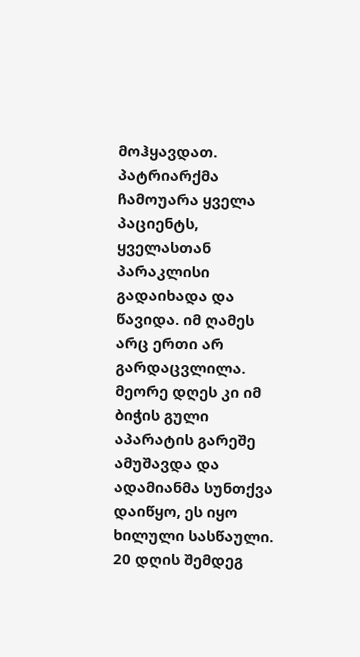მოჰყავდათ. პატრიარქმა ჩამოუარა ყველა პაციენტს, ყველასთან პარაკლისი გადაიხადა და წავიდა. იმ ღამეს არც ერთი არ გარდაცვლილა. მეორე დღეს კი იმ ბიჭის გული აპარატის გარეშე ამუშავდა და ადამიანმა სუნთქვა დაიწყო, ეს იყო ხილული სასწაული. 20 დღის შემდეგ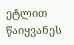ეტლით წაიყვანეს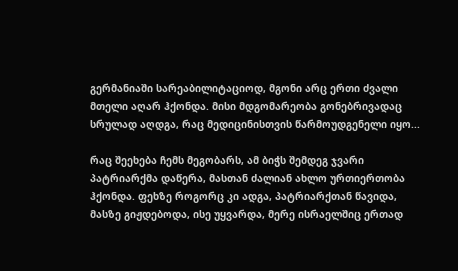გერმანიაში სარეაბილიტაციოდ, მგონი არც ერთი ძვალი მთელი აღარ ჰქონდა. მისი მდგომარეობა გონებრივადაც სრულად აღდგა, რაც მედიცინისთვის წარმოუდგენელი იყო...

რაც შეეხება ჩემს მეგობარს, ამ ბიჭს შემდეგ ჯვარი პატრიარქმა დაწერა, მასთან ძალიან ახლო ურთიერთობა ჰქონდა. ფეხზე როგორც კი ადგა, პატრიარქთან წავიდა, მასზე გიჟდებოდა, ისე უყვარდა, მერე ისრაელშიც ერთად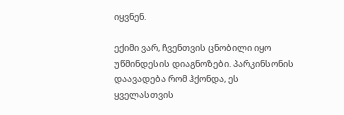იყვნენ.

ექიმი ვარ, ჩვენთვის ცნობილი იყო უწმინდესის დიაგნოზები. პარკინსონის დაავადება რომ ჰქონდა, ეს ყველასთვის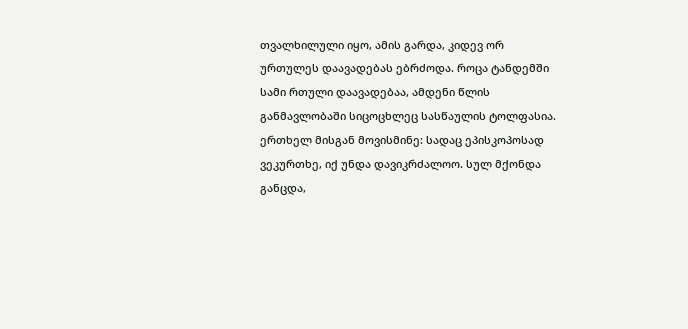თვალხილული იყო, ამის გარდა, კიდევ ორ ურთულეს დაავადებას ებრძოდა. როცა ტანდემში სამი რთული დაავადებაა, ამდენი წლის განმავლობაში სიცოცხლეც სასწაულის ტოლფასია. ერთხელ მისგან მოვისმინე: სადაც ეპისკოპოსად ვეკურთხე, იქ უნდა დავიკრძალოო. სულ მქონდა განცდა,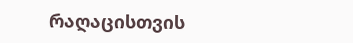რაღაცისთვის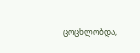ცოცხლობდა,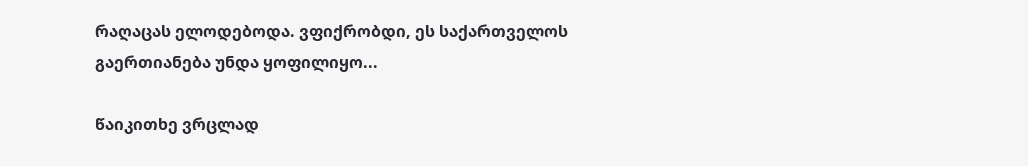რაღაცას ელოდებოდა. ვფიქრობდი, ეს საქართველოს გაერთიანება უნდა ყოფილიყო...

წაიკითხე ვრცლად